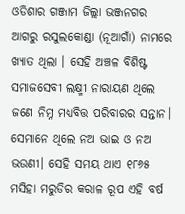ଓଡିଶାର ଗଞ୍ଜାମ ଜିଲ୍ଲା ଭଞ୍ଜନଗର ଆଗରୁ ରସୁଲକୋଣ୍ଡା (ନୂଆଗାଁ) ନାମରେ ଖ୍ୟାତ ଥିଲା । ସେହି ଅଞ୍ଚଳ ବିଶିଷ୍ଟ ସମାଜସେବୀ ଲକ୍ଷ୍ମୀ ନାରାୟଣ ଥିଲେ ଜଣେ ନିମ୍ନ ମଧ୍ୟବିତ୍ତ ପରିବାରର ସନ୍ତାନ। ସେମାନେ ଥିଲେ ନଅ ଭାଇ ଓ ନଅ ଭଉଣୀ। ସେହି ସମୟ ଥାଏ ୧୮୬୫ ମସିହା ମରୁଡିର କରାଳ ରୂପ ଏହି ବର୍ଷ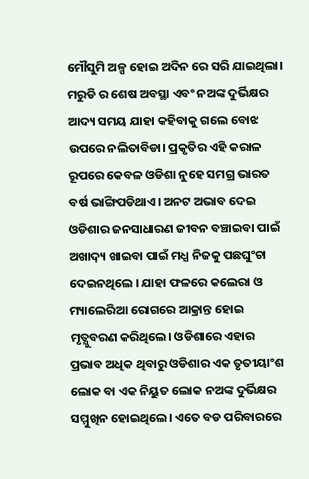ମୌସୁମି ଅଳ୍ପ ହୋଇ ଅଦିନ ରେ ସରି ଯାଇଥିଲା। ମରୁଡି ର ଶେଷ ଅବସ୍ଥା ଏବଂ ନଅଙ୍କ ଦୁର୍ଭିକ୍ଷର ଆଦ୍ୟ ସମୟ ଯାହା କହିବାକୁ ଗଲେ ବୋଝ ଉପରେ ନଲିତାବିଡା। ପ୍ରକୃତିର ଏହି କରାଳ ରୂପରେ କେବଳ ଓଡିଶା ନୁହେ ସମଗ୍ର ଭାରତ ବର୍ଷ ଭାଙ୍ଗିପଡିଥାଏ। ଅନଟ ଅଭାବ ଦେଇ ଓଡିଶାର ଜନସାଧାରଣ ଜୀବନ ବଞ୍ଚାଇବା ପାଇଁ ଅଖାଦ଼୍ୟ ଖାଇବା ପାଇଁ ମଧ୍ଯ ନିଜକୁ ପଛଘୁଂଚା ଦେଇନଥିଲେ । ଯାହା ଫଳରେ କଲେରା ଓ ମ୍ୟାଲେରିଆ ରୋଗରେ ଆକ୍ରାନ୍ତ ହୋଇ ମୃତ୍ଯୁବରଣ କରିଥିଲେ। ଓଡିଶାରେ ଏହାର ପ୍ରଭାବ ଅଧିକ ଥିବାରୁ ଓଡିଶାର ଏକ ତୃତୀୟାଂଶ ଲୋକ ବା ଏକ ନିୟୁତ ଲୋକ ନଅଙ୍କ ଦୁର୍ଭିକ୍ଷର ସମ୍ମୁଖିନ ହୋଇଥିଲେ। ଏତେ ବଡ ପରିବାରରେ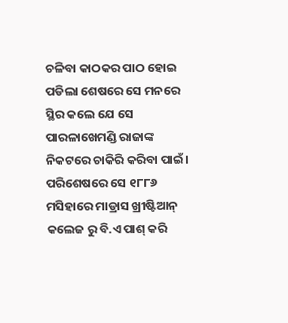ଚଳିବା କାଠକର ପାଠ ହୋଇ ପଡିଲା ଶେଷରେ ସେ ମନରେ ସ୍ଥିର କଲେ ଯେ ସେ ପାରଳାଖେମଣ୍ଡି ରାଜାଙ୍କ ନିକଟରେ ଚାକିରି କରିବା ପାଇଁ। ପରିଶେଷରେ ସେ ୧୮୮୬ ମସିହାରେ ମାଡ୍ରାସ ଖ୍ରୀଷ୍ଟିଆନ୍ କଲେଜ ରୁ ବି.ଏ ପାଶ୍ କରି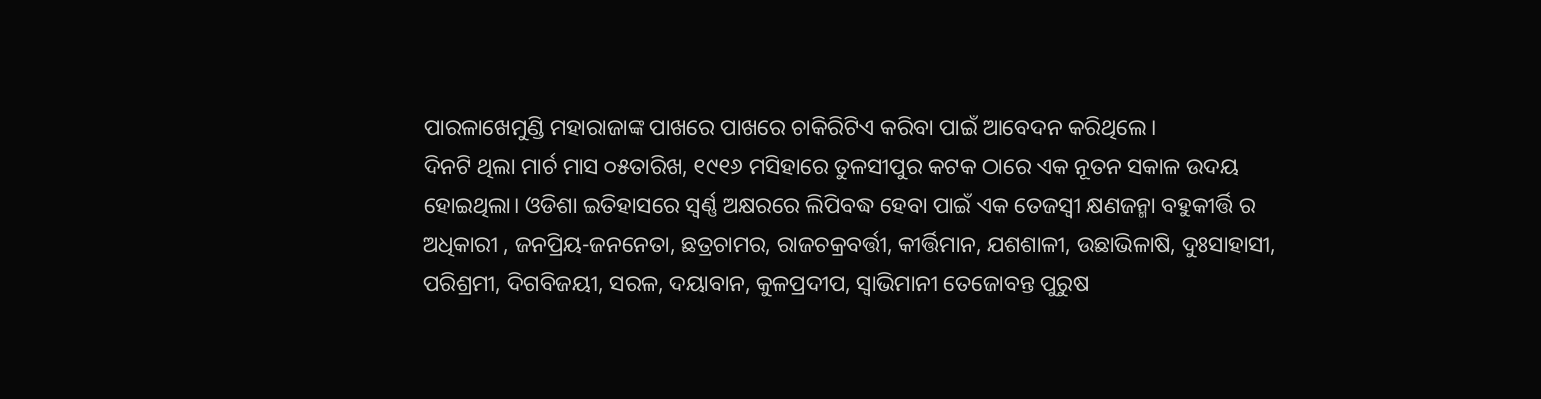ପାରଳାଖେମୁଣ୍ଡି ମହାରାଜାଙ୍କ ପାଖରେ ପାଖରେ ଚାକିରିଟିଏ କରିବା ପାଇଁ ଆବେଦନ କରିଥିଲେ।
ଦିନଟି ଥିଲା ମାର୍ଚ ମାସ ୦୫ତାରିଖ, ୧୯୧୬ ମସିହାରେ ତୁଳସୀପୁର କଟକ ଠାରେ ଏକ ନୂତନ ସକାଳ ଉଦୟ ହୋଇଥିଲା। ଓଡିଶା ଇତିହାସରେ ସ୍ଵର୍ଣ୍ଣ ଅକ୍ଷରରେ ଲିପିବଦ୍ଧ ହେବା ପାଇଁ ଏକ ତେଜସ୍ୱୀ କ୍ଷଣଜନ୍ମା ବହୁକୀର୍ତ୍ତି ର ଅଧିକାରୀ , ଜନପ୍ରିୟ-ଜନନେତା, ଛତ୍ରଚାମର, ରାଜଚକ୍ରବର୍ତ୍ତୀ, କୀର୍ତ୍ତିମାନ, ଯଶଶାଳୀ, ଉଛାଭିଳାଷି, ଦୁଃସାହାସୀ, ପରିଶ୍ରମୀ, ଦିଗବିଜୟୀ, ସରଳ, ଦୟାବାନ, କୁଳପ୍ରଦୀପ, ସ୍ଵାଭିମାନୀ ତେଜୋବନ୍ତ ପୁରୁଷ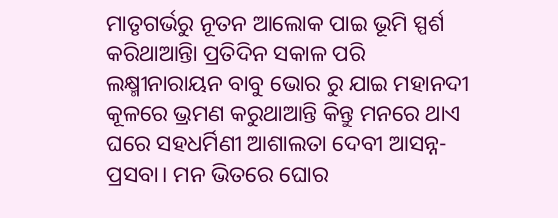ମାତୃଗର୍ଭରୁ ନୂତନ ଆଲୋକ ପାଇ ଭୂମି ସ୍ପର୍ଶ କରିଥାଆନ୍ତିା ପ୍ରତିଦିନ ସକାଳ ପରି ଲକ୍ଷ୍ମୀନାରାୟନ ବାବୁ ଭୋର ରୁ ଯାଇ ମହାନଦୀ କୂଳରେ ଭ୍ରମଣ କରୁଥାଆନ୍ତି କିନ୍ତୁ ମନରେ ଥାଏ ଘରେ ସହଧର୍ମିଣୀ ଆଶାଲତା ଦେବୀ ଆସନ୍ନ- ପ୍ରସବା। ମନ ଭିତରେ ଘୋର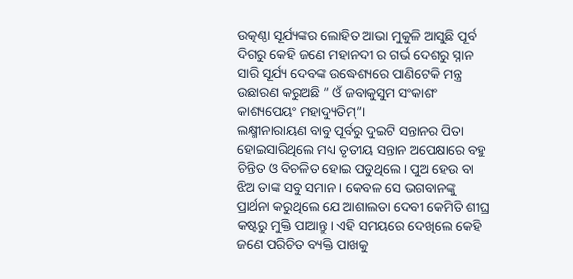ଉତ୍କଣ୍ଠା ସୂର୍ଯ୍ୟଙ୍କର ଲୋହିତ ଆଭା ମୁକୁଳି ଆସୁଛି ପୂର୍ବ ଦିଗରୁ କେହି ଜଣେ ମହାନଦୀ ର ଗର୍ଭ ଦେଶରୁ ସ୍ନାନ ସାରି ସୂର୍ଯ୍ୟ ଦେବଙ୍କ ଉଦ୍ଧେଶ୍ୟରେ ପାଣିଟେକି ମନ୍ତ୍ର ଉଛାରଣ କରୁଅଛି ” ଓଁ ଜବାକୁସୁମ ସଂକାଶଂ କାଶ୍ୟପେୟଂ ମହାଦ୍ୟୁତିମ୍”।
ଲକ୍ଷ୍ମୀନାରାୟଣ ବାବୁ ପୂର୍ବରୁ ଦୁଇଟି ସନ୍ତାନର ପିତା ହୋଇସାରିଥିଲେ ମଧ୍ୟ ତୃତୀୟ ସନ୍ତାନ ଅପେକ୍ଷାରେ ବହୁ ଚିନ୍ତିତ ଓ ବିଚଳିତ ହୋଇ ପଡୁଥିଲେ। ପୁଅ ହେଉ ବା ଝିଅ ତାଙ୍କ ସବୁ ସମାନ । କେବଳ ସେ ଭଗବାନଙ୍କୁ ପ୍ରାର୍ଥନା କରୁଥିଲେ ଯେ ଆଶାଲତା ଦେବୀ କେମିତି ଶୀଘ୍ର କଷ୍ଟରୁ ମୁକ୍ତି ପାଆନ୍ତୁ। ଏହି ସମୟରେ ଦେଖିଲେ କେହି ଜଣେ ପରିଚିତ ବ୍ୟକ୍ତି ପାଖକୁ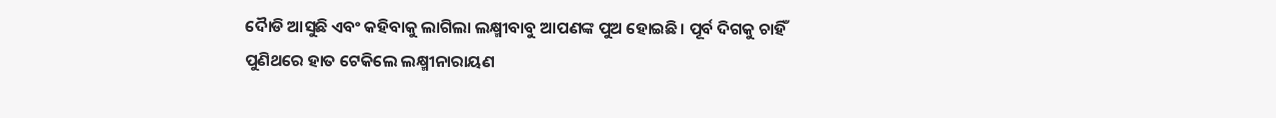ଦୈାଡି ଆସୁଛି ଏବଂ କହିବାକୁ ଲାଗିଲା ଲକ୍ଷ୍ମୀବାବୁ ଆପଣଙ୍କ ପୁଅ ହୋଇଛି। ପୂର୍ବ ଦିଗକୁ ଚାହିଁ ପୁଣିଥରେ ହାତ ଟେକିଲେ ଲକ୍ଷ୍ମୀନାରାୟଣ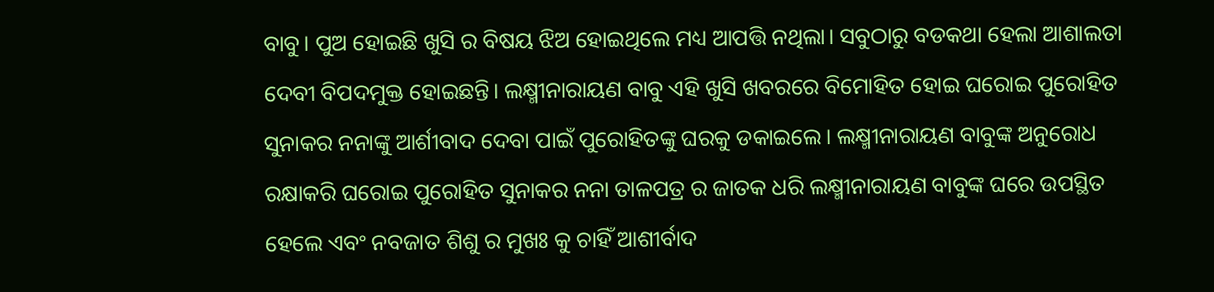ବାବୁ। ପୁଅ ହୋଇଛି ଖୁସି ର ବିଷୟ ଝିଅ ହୋଇଥିଲେ ମଧ୍ୟ ଆପତ୍ତି ନଥିଲା। ସବୁଠାରୁ ବଡକଥା ହେଲା ଆଶାଲତା ଦେବୀ ବିପଦମୁକ୍ତ ହୋଇଛନ୍ତି। ଲକ୍ଷ୍ମୀନାରାୟଣ ବାବୁ ଏହି ଖୁସି ଖବରରେ ବିମୋହିତ ହୋଇ ଘରୋଇ ପୁରୋହିତ ସୁନାକର ନନାଙ୍କୁ ଆର୍ଶୀବାଦ ଦେବା ପାଇଁ ପୁରୋହିତଙ୍କୁ ଘରକୁ ଡକାଇଲେ। ଲକ୍ଷ୍ମୀନାରାୟଣ ବାବୁଙ୍କ ଅନୁରୋଧ ରକ୍ଷାକରି ଘରୋଇ ପୁରୋହିତ ସୁନାକର ନନା ତାଳପତ୍ର ର ଜାତକ ଧରି ଲକ୍ଷ୍ମୀନାରାୟଣ ବାବୁଙ୍କ ଘରେ ଉପସ୍ଥିତ ହେଲେ ଏବଂ ନବଜାତ ଶିଶୁ ର ମୁଖଃ କୁ ଚାହିଁ ଆଶୀର୍ବାଦ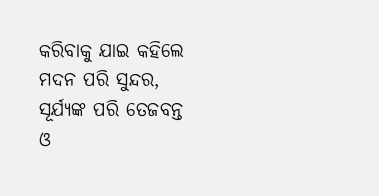କରିବାକୁ ଯାଇ କହିଲେ ମଦନ ପରି ସୁନ୍ଦର, ସୂର୍ଯ୍ୟଙ୍କ ପରି ତେଜବନ୍ତ ଓ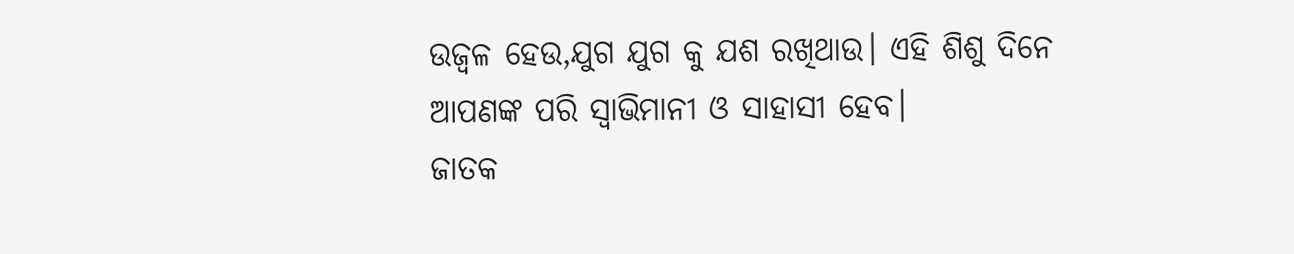ଉଜ୍ଵଳ ହେଉ,ଯୁଗ ଯୁଗ କୁ ଯଶ ରଖିଥାଉ। ଏହି ଶିଶୁ ଦିନେ ଆପଣଙ୍କ ପରି ସ୍ଵାଭିମାନୀ ଓ ସାହାସୀ ହେବ।
ଜାତକ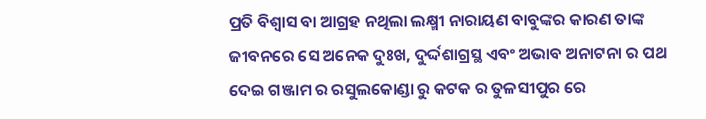ପ୍ରତି ବିଶ୍ଵାସ ବା ଆଗ୍ରହ ନଥିଲା ଲକ୍ଷ୍ମୀ ନାରାୟଣ ବାବୁଙ୍କର କାରଣ ତାଙ୍କ ଜୀବନରେ ସେ ଅନେକ ଦୁଃଖ, ଦୁର୍ଦ୍ଦଶାଗ୍ରସ୍ଥ ଏବଂ ଅଭାବ ଅନାଟନା ର ପଥ ଦେଇ ଗଞ୍ଜାମ ର ରସୁଲକୋଣ୍ଡା ରୁ କଟକ ର ତୁଳସୀପୁର ରେ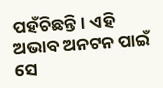ପହଁଚିଛନ୍ତି। ଏହି ଅଭାବ ଅନଟନ ପାଇଁ ସେ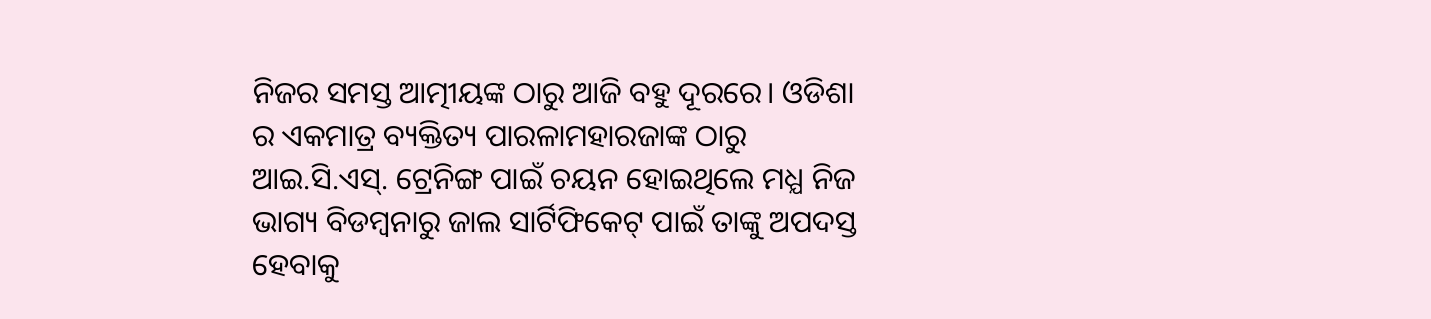ନିଜର ସମସ୍ତ ଆତ୍ମୀୟଙ୍କ ଠାରୁ ଆଜି ବହୁ ଦୂରରେ। ଓଡିଶା ର ଏକମାତ୍ର ବ୍ୟକ୍ତିତ୍ୟ ପାରଳାମହାରଜାଙ୍କ ଠାରୁ ଆଇ.ସି.ଏସ୍. ଟ୍ରେନିଙ୍ଗ ପାଇଁ ଚୟନ ହୋଇଥିଲେ ମଧ୍ଯ ନିଜ ଭାଗ୍ୟ ବିଡମ୍ୱନାରୁ ଜାଲ ସାର୍ଟିଫିକେଟ୍ ପାଇଁ ତାଙ୍କୁ ଅପଦସ୍ତ ହେବାକୁ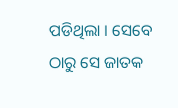ପଡିଥିଲା । ସେବେ ଠାରୁ ସେ ଜାତକ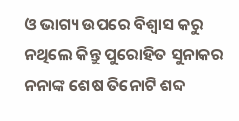ଓ ଭାଗ୍ୟ ଉପରେ ବିଶ୍ଵାସ କରୁ ନଥିଲେ କିନ୍ତୁ ପୁରୋହିତ ସୁନାକର ନନାଙ୍କ ଶେଷ ତିନୋଟି ଶବ୍ଦ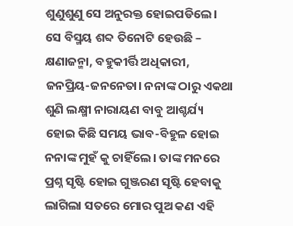ଶୁଣୁଶୁଣୁ ସେ ଅନୁରକ୍ତ ହୋଇପଡିଲେ। ସେ ବିସ୍ମୟ ଶବ୍ଦ ତିନୋଟି ହେଉଛି – କ୍ଷଣାଜନ୍ମା, ବହୁକୀର୍ତ୍ତି ଅଧିକାରୀ, ଜନପ୍ରିୟ-ଜନନେତା। ନନାଙ୍କ ଠାରୁ ଏକଥା ଶୁଣି ଲକ୍ଷ୍ମୀ ନାରାୟଣ ବାବୁ ଆଶ୍ଚର୍ଯ୍ୟ ହୋଇ କିଛି ସମୟ ଭାବ-ବିହୁଳ ହୋଇ ନନାଙ୍କ ମୁହଁ କୁ ଚାହିଁଲେ। ତାଙ୍କ ମନରେ ପ୍ରଶ୍ନ ସୃଷ୍ଟି ହୋଇ ଗୁଞ୍ଜରଣ ସୃଷ୍ଟି ହେବାକୁ ଲାଗିଲା ସତରେ ମୋର ପୁଅ କଣ ଏହି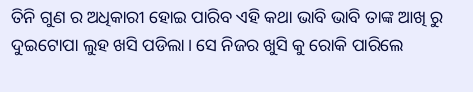ତିନି ଗୁଣ ର ଅଧିକାରୀ ହୋଇ ପାରିବ ଏହି କଥା ଭାବି ଭାବି ତାଙ୍କ ଆଖି ରୁ ଦୁଇଟୋପା ଲୁହ ଖସି ପଡିଲା। ସେ ନିଜର ଖୁସି କୁ ରୋକି ପାରିଲେ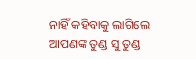ନାହିଁ କହିବାକୁ ଲାଗିଲେ ଆପଣଙ୍କ ତୁଣ୍ଡ ସୁ ତୁଣ୍ଡ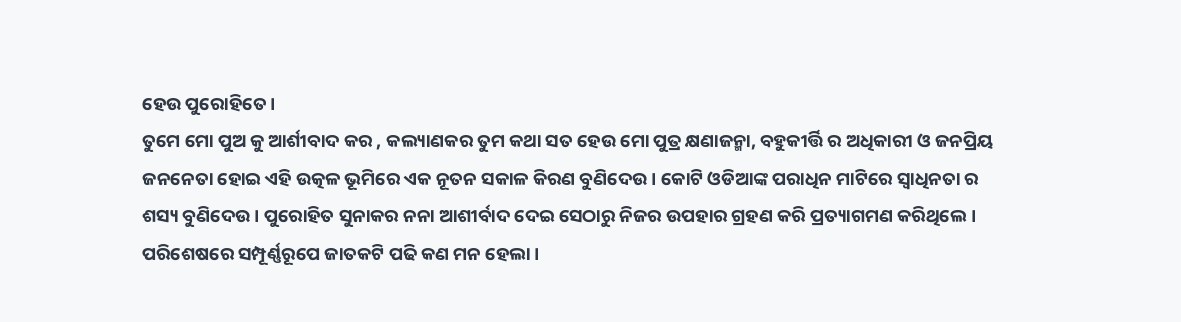ହେଉ ପୁରୋହିତେ।
ତୁମେ ମୋ ପୁଅ କୁ ଆର୍ଶୀବାଦ କର , କଲ୍ୟାଣକର ତୁମ କଥା ସତ ହେଉ ମୋ ପୁତ୍ର କ୍ଷଣାଜନ୍ମା, ବହୁକୀର୍ତ୍ତି ର ଅଧିକାରୀ ଓ ଜନପ୍ରିୟ ଜନନେତା ହୋଇ ଏହି ଉତ୍କଳ ଭୂମିରେ ଏକ ନୂତନ ସକାଳ କିରଣ ବୁଣିଦେଉ। କୋଟି ଓଡିଆଙ୍କ ପରାଧିନ ମାଟିରେ ସ୍ଵାଧିନତା ର ଶସ୍ୟ ବୁଣିଦେଉ। ପୁରୋହିତ ସୁନାକର ନନା ଆଶୀର୍ବାଦ ଦେଇ ସେଠାରୁ ନିଜର ଉପହାର ଗ୍ରହଣ କରି ପ୍ରତ୍ୟାଗମଣ କରିଥିଲେ।
ପରିଶେଷରେ ସମ୍ପୂର୍ଣ୍ଣରୂପେ ଜାତକଟି ପଢି କଣ ମନ ହେଲା।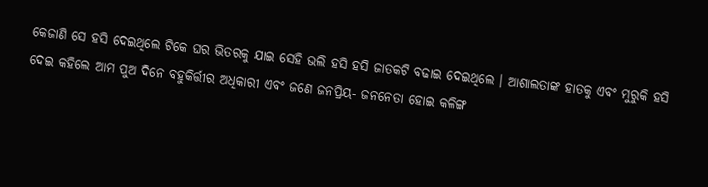କେଜାଣି ସେ ହସି ଦେଇଥିଲେ ଟିକେ ଘର ଭିତରକୁ ଯାଇ ସେହି ଭଲି ହସି ହସି ଜାତକଟି ବଢାଇ ଦେଇଥିଲେ । ଆଶାଲତାଙ୍କ ହାତକୁ ଏବଂ ମୁରୁକି ହସି ଦେଇ କହିଲେ ଆମ ପୁଅ ଦିନେ ବହୁକିର୍ତ୍ତୀର ଅଧିକାରୀ ଏବଂ ଜଣେ ଜନପ୍ରିୟ- ଜନନେତା ହୋଇ କଳିଙ୍ଗ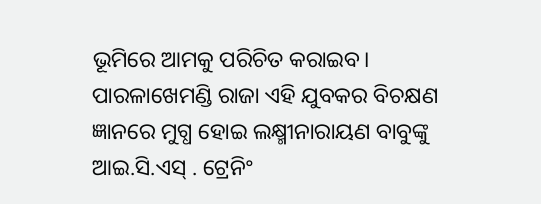ଭୂମିରେ ଆମକୁ ପରିଚିତ କରାଇବ।
ପାରଳାଖେମଣ୍ଡି ରାଜା ଏହି ଯୁବକର ବିଚକ୍ଷଣ ଜ୍ଞାନରେ ମୁଗ୍ଧ ହୋଇ ଲକ୍ଷ୍ମୀନାରାୟଣ ବାବୁଙ୍କୁ ଆଇ.ସି.ଏସ୍ . ଟ୍ରେନିଂ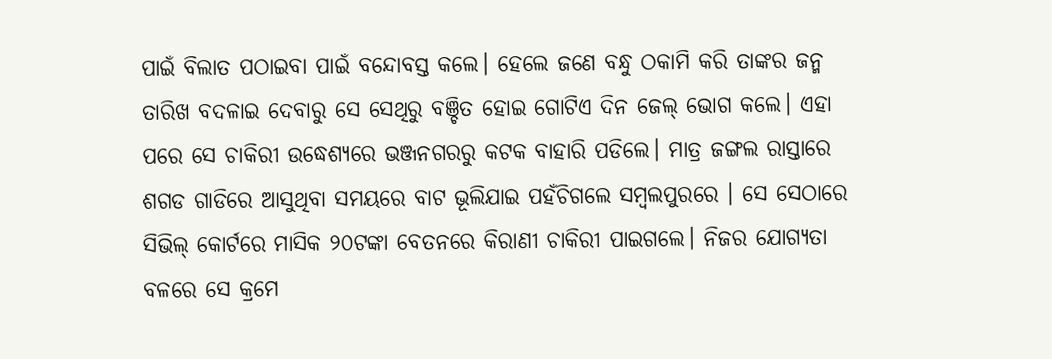ପାଇଁ ବିଲାତ ପଠାଇବା ପାଇଁ ବନ୍ଦୋବସ୍ତ କଲେ। ହେଲେ ଜଣେ ବନ୍ଧୁ ଠକାମି କରି ତାଙ୍କର ଜନ୍ମ ତାରିଖ ବଦଳାଇ ଦେବାରୁ ସେ ସେଥିରୁ ବଞ୍ଚିତ ହୋଇ ଗୋଟିଏ ଦିନ ଜେଲ୍ ଭୋଗ କଲେ। ଏହା ପରେ ସେ ଚାକିରୀ ଉଦ୍ଧେଶ୍ୟରେ ଭଞ୍ଜନଗରରୁ କଟକ ବାହାରି ପଡିଲେ। ମାତ୍ର ଜଙ୍ଗଲ ରାସ୍ତାରେ ଶଗଡ ଗାଡିରେ ଆସୁଥିବା ସମୟରେ ବାଟ ଭୂଲିଯାଇ ପହଁଚିଗଲେ ସମ୍ବଲପୁରରେ । ସେ ସେଠାରେ ସିଭିଲ୍ କୋର୍ଟରେ ମାସିକ ୨୦ଟଙ୍କା ବେତନରେ କିରାଣୀ ଚାକିରୀ ପାଇଗଲେ। ନିଜର ଯୋଗ୍ୟତା ବଳରେ ସେ କ୍ରମେ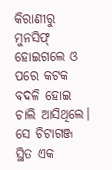କିରାଣୀରୁ ମୁନସିଫ୍ ହୋଇଗଲେ ଓ ପରେ କଟକ ବଦଳି ହୋଇ ଚାଲି ଆସିଥିଲେ। ସେ ଚିଟାଗଞ୍ଜ ସ୍ଥିତ ଏକ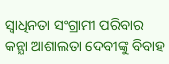ସ୍ଵାଧିନତା ସଂଗ୍ରାମୀ ପରିବାର କନ୍ଯା ଆଶାଲତା ଦେବୀଙ୍କୁ ବିବାହ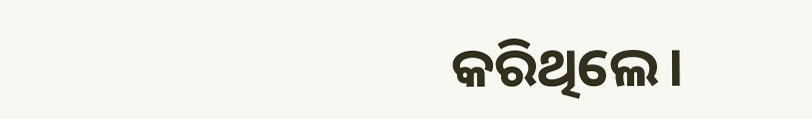କରିଥିଲେ।